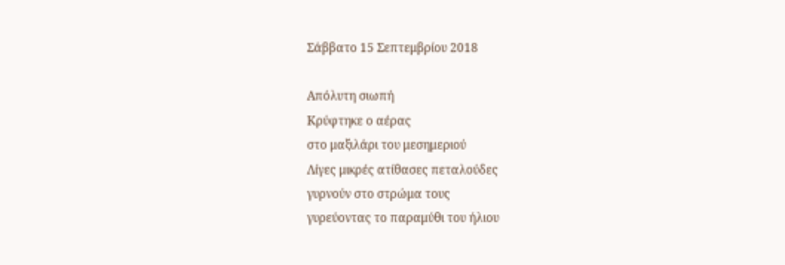Σάββατο 15 Σεπτεμβρίου 2018

Απόλυτη σιωπή
Κρύφτηκε ο αέρας
στο μαξιλάρι του μεσημεριού
Λίγες μικρές ατίθασες πεταλούδες
γυρνούν στο στρώμα τους
γυρεύοντας το παραμύθι του ήλιου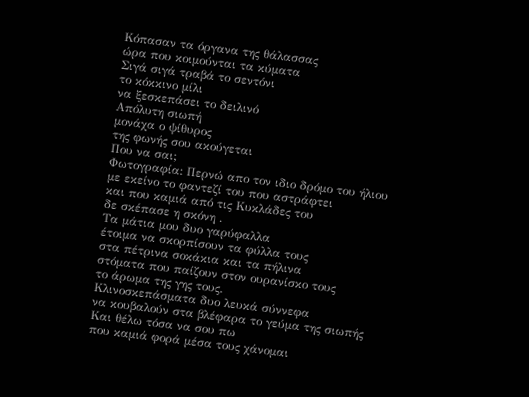Κόπασαν τα όργανα της θάλασσας
ώρα που κοιμούνται τα κύματα
Σιγά σιγά τραβά το σεντόνι
το κόκκινο μίλι
να ξεσκεπάσει το δειλινό
Απόλυτη σιωπή
μονάχα ο ψίθυρος
της φωνής σου ακούγεται
Που να σαι;
Φωτογραφία: Περνώ απο τον ιδιο δρόμο του ήλιου
με εκείνο το φαντεζί του που αστράφτει
και που καμιά από τις Κυκλάδες του
δε σκέπασε η σκόνη .
Τα μάτια μου δυο γαρύφαλλα
έτοιμα να σκορπίσουν τα φύλλα τους
στα πέτρινα σοκάκια και τα πήλινα
στόματα που παίζουν στον ουρανίσκο τους
το άρωμα της γης τους.
Κλινοσκεπάσματα δυο λευκά σύννεφα
να κουβαλούν στα βλέφαρα το γεύμα της σιωπής
Και θέλω τόσα να σου πω
που καμιά φορά μέσα τους χάνομαι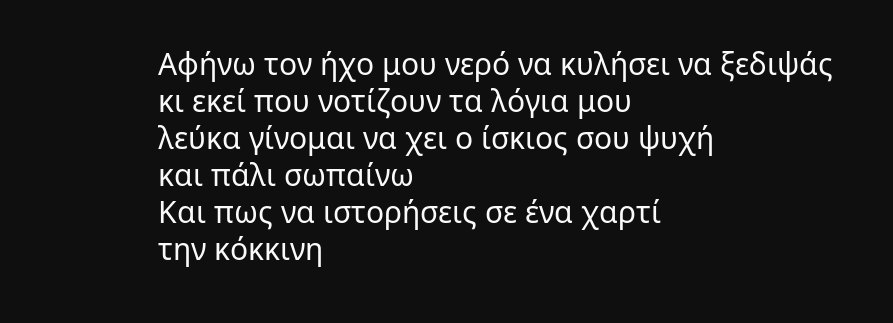Αφήνω τον ήχο μου νερό να κυλήσει να ξεδιψάς
κι εκεί που νοτίζουν τα λόγια μου
λεύκα γίνομαι να χει ο ίσκιος σου ψυχή
και πάλι σωπαίνω
Και πως να ιστορήσεις σε ένα χαρτί
την κόκκινη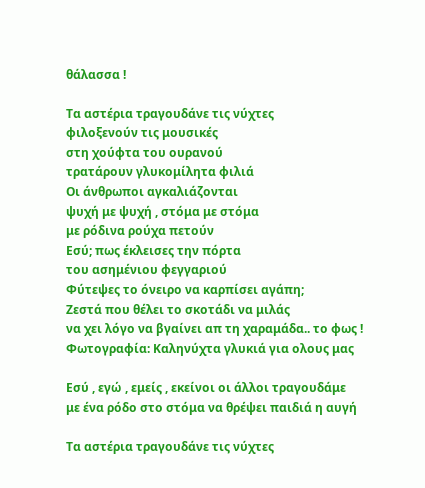θάλασσα !

Τα αστέρια τραγουδάνε τις νύχτες
φιλοξενούν τις μουσικές
στη χούφτα του ουρανού
τρατάρουν γλυκομίλητα φιλιά
Οι άνθρωποι αγκαλιάζονται
ψυχή με ψυχή , στόμα με στόμα
με ρόδινα ρούχα πετούν
Εσύ; πως έκλεισες την πόρτα
του ασημένιου φεγγαριού
Φύτεψες το όνειρο να καρπίσει αγάπη;
Ζεστά που θέλει το σκοτάδι να μιλάς
να χει λόγο να βγαίνει απ τη χαραμάδα.. το φως !
Φωτογραφία: Καληνύχτα γλυκιά για ολους μας

Εσύ , εγώ , εμείς , εκείνοι οι άλλοι τραγουδάμε
με ένα ρόδο στο στόμα να θρέψει παιδιά η αυγή

Τα αστέρια τραγουδάνε τις νύχτες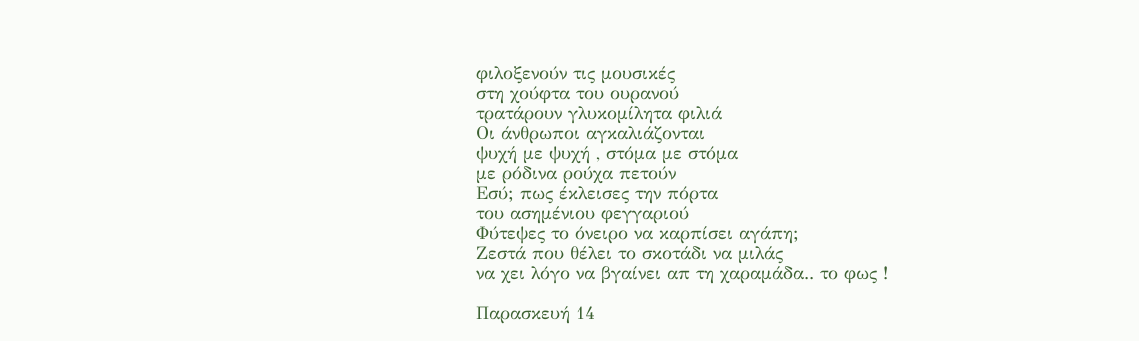φιλοξενούν τις μουσικές
στη χούφτα του ουρανού
τρατάρουν γλυκομίλητα φιλιά
Οι άνθρωποι αγκαλιάζονται
ψυχή με ψυχή , στόμα με στόμα
με ρόδινα ρούχα πετούν
Εσύ; πως έκλεισες την πόρτα
του ασημένιου φεγγαριού
Φύτεψες το όνειρο να καρπίσει αγάπη;
Ζεστά που θέλει το σκοτάδι να μιλάς
να χει λόγο να βγαίνει απ τη χαραμάδα.. το φως !

Παρασκευή 14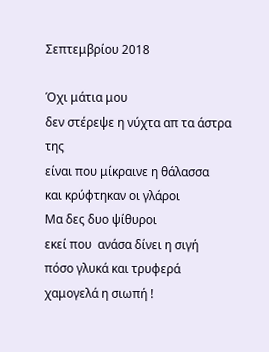Σεπτεμβρίου 2018

Όχι μάτια μου
δεν στέρεψε η νύχτα απ τα άστρα της
είναι που μίκραινε η θάλασσα
και κρύφτηκαν οι γλάροι
Μα δες δυο ψίθυροι
εκεί που  ανάσα δίνει η σιγή
πόσο γλυκά και τρυφερά
χαμογελά η σιωπή !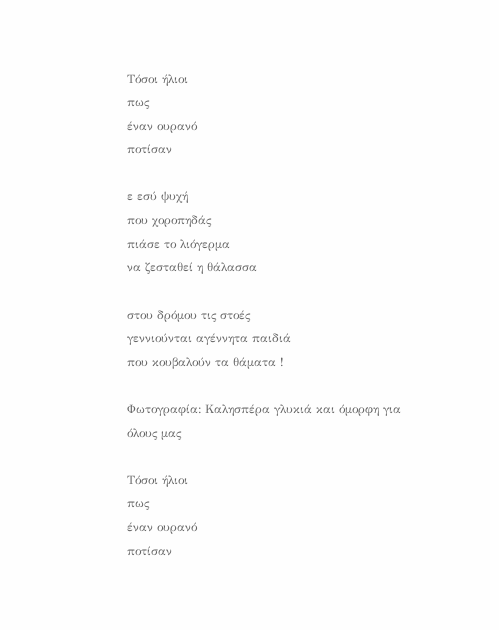Τόσοι ήλιοι
πως
έναν ουρανό
ποτίσαν

ε εσύ ψυχή
που χοροπηδάς
πιάσε το λιόγερμα
να ζεσταθεί η θάλασσα

στου δρόμου τις στοές
γεννιούνται αγέννητα παιδιά
που κουβαλούν τα θάματα !

Φωτογραφία: Καλησπέρα γλυκιά και όμορφη για όλους μας

Τόσοι ήλιοι
πως
έναν ουρανό
ποτίσαν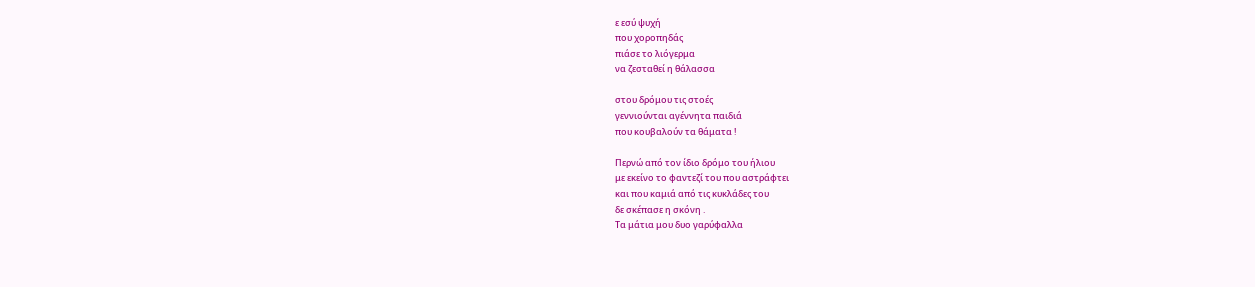ε εσύ ψυχή
που χοροπηδάς
πιάσε το λιόγερμα
να ζεσταθεί η θάλασσα

στου δρόμου τις στοές
γεννιούνται αγέννητα παιδιά
που κουβαλούν τα θάματα !

Περνώ από τον ίδιο δρόμο του ήλιου
με εκείνο το φαντεζί του που αστράφτει
και που καμιά από τις κυκλάδες του
δε σκέπασε η σκόνη .
Τα μάτια μου δυο γαρύφαλλα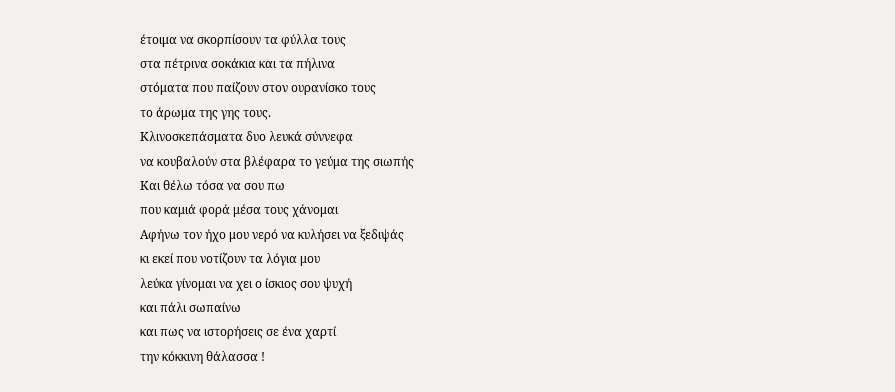έτοιμα να σκορπίσουν τα φύλλα τους
στα πέτρινα σοκάκια και τα πήλινα
στόματα που παίζουν στον ουρανίσκο τους
το άρωμα της γης τους.
Κλινοσκεπάσματα δυο λευκά σύννεφα
να κουβαλούν στα βλέφαρα το γεύμα της σιωπής
Και θέλω τόσα να σου πω
που καμιά φορά μέσα τους χάνομαι
Αφήνω τον ήχο μου νερό να κυλήσει να ξεδιψάς
κι εκεί που νοτίζουν τα λόγια μου
λεύκα γίνομαι να χει ο ίσκιος σου ψυχή
και πάλι σωπαίνω
και πως να ιστορήσεις σε ένα χαρτί
την κόκκινη θάλασσα !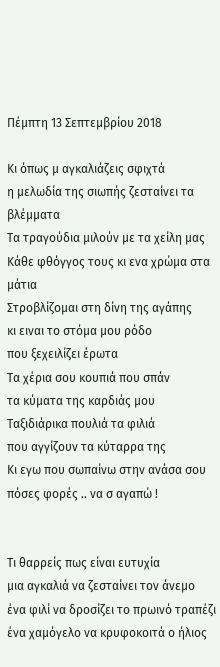Πέμπτη 13 Σεπτεμβρίου 2018

Κι όπως μ αγκαλιάζεις σφιχτά
η μελωδία της σιωπής ζεσταίνει τα βλέμματα
Τα τραγούδια μιλούν με τα χείλη μας
Κάθε φθόγγος τους κι ενα χρώμα στα μάτια
Στροβλίζομαι στη δίνη της αγάπης
κι ειναι το στόμα μου ρόδο
που ξεχειλίζει έρωτα
Τα χέρια σου κουπιά που σπάν
τα κύματα της καρδιάς μου
Ταξιδιάρικα πουλιά τα φιλιά
που αγγίζουν τα κύταρρα της
Κι εγω που σωπαίνω στην ανάσα σου
πόσες φορές .. να σ αγαπώ !


Τι θαρρείς πως είναι ευτυχία
μια αγκαλιά να ζεσταίνει τον άνεμο
ένα φιλί να δροσίζει το πρωινό τραπέζι
ένα χαμόγελο να κρυφοκοιτά ο ήλιος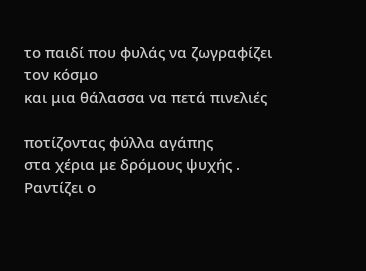το παιδί που φυλάς να ζωγραφίζει τον κόσμο
και μια θάλασσα να πετά πινελιές

ποτίζοντας φύλλα αγάπης
στα χέρια με δρόμους ψυχής .
Ραντίζει ο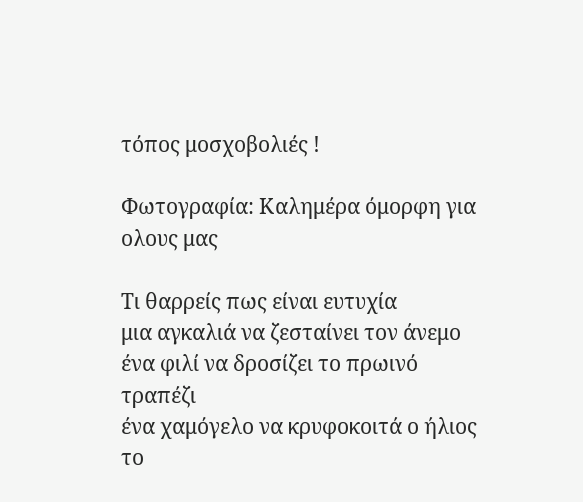τόπος μοσχοβολιές !

Φωτογραφία: Καλημέρα όμορφη για ολους μας

Τι θαρρείς πως είναι ευτυχία
μια αγκαλιά να ζεσταίνει τον άνεμο
ένα φιλί να δροσίζει το πρωινό τραπέζι
ένα χαμόγελο να κρυφοκοιτά ο ήλιος
το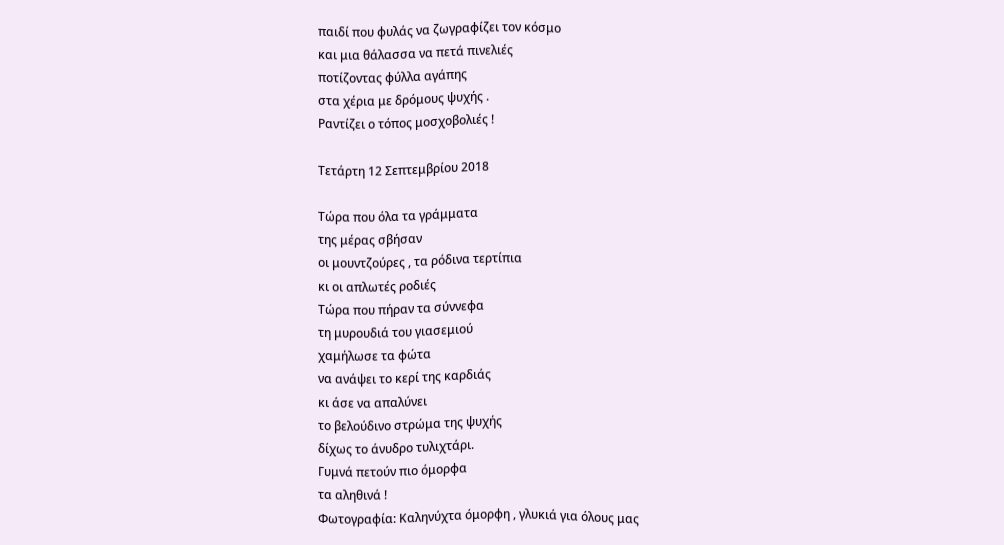παιδί που φυλάς να ζωγραφίζει τον κόσμο
και μια θάλασσα να πετά πινελιές
ποτίζοντας φύλλα αγάπης
στα χέρια με δρόμους ψυχής .
Ραντίζει ο τόπος μοσχοβολιές !

Τετάρτη 12 Σεπτεμβρίου 2018

Τώρα που όλα τα γράμματα
της μέρας σβήσαν
οι μουντζούρες , τα ρόδινα τερτίπια
κι οι απλωτές ροδιές
Τώρα που πήραν τα σύννεφα
τη μυρουδιά του γιασεμιού
χαμήλωσε τα φώτα
να ανάψει το κερί της καρδιάς
κι άσε να απαλύνει
το βελούδινο στρώμα της ψυχής
δίχως το άνυδρο τυλιχτάρι.
Γυμνά πετούν πιο όμορφα
τα αληθινά !
Φωτογραφία: Καληνύχτα όμορφη , γλυκιά για όλους μας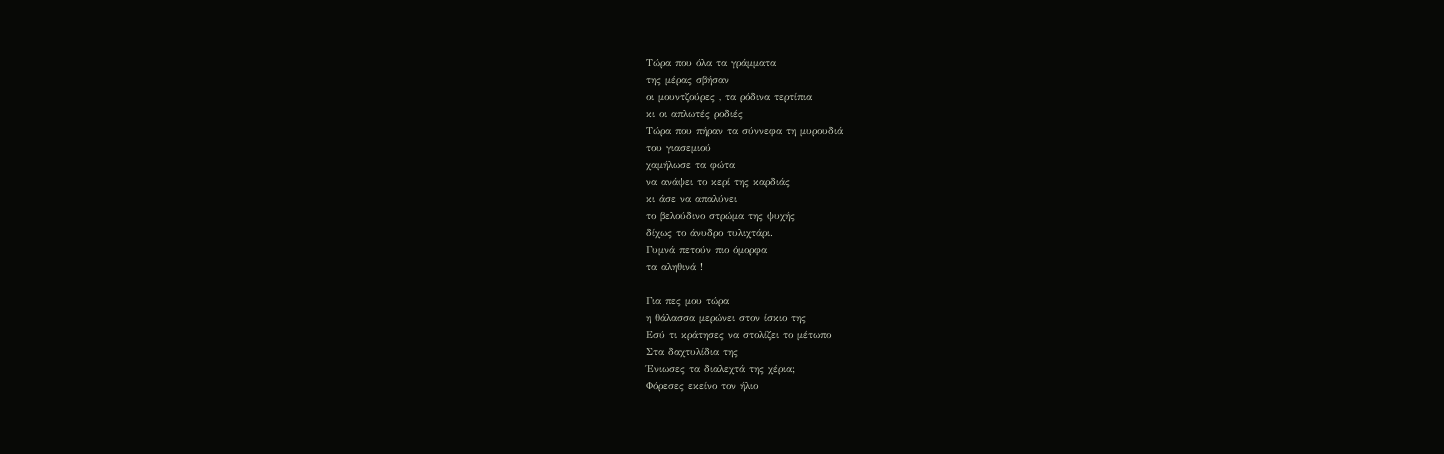Τώρα που όλα τα γράμματα
της μέρας σβήσαν
οι μουντζούρες , τα ρόδινα τερτίπια
κι οι απλωτές ροδιές
Τώρα που πήραν τα σύννεφα τη μυρουδιά
του γιασεμιού
χαμήλωσε τα φώτα
να ανάψει το κερί της καρδιάς
κι άσε να απαλύνει
το βελούδινο στρώμα της ψυχής
δίχως το άνυδρο τυλιχτάρι.
Γυμνά πετούν πιο όμορφα
τα αληθινά !

Για πες μου τώρα
η θάλασσα μερώνει στον ίσκιο της
Εσύ τι κράτησες να στολίζει το μέτωπο
Στα δαχτυλίδια της
Ένιωσες τα διαλεχτά της χέρια;
Φόρεσες εκείνο τον ήλιο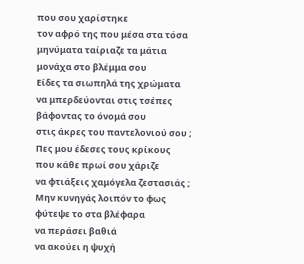που σου χαρίστηκε
τον αφρό της που μέσα στα τόσα
μηνύματα ταίριαζε τα μάτια
μονάχα στο βλέμμα σου
Είδες τα σιωπηλά της χρώματα
να μπερδεύονται στις τσέπες
βάφοντας το όνομά σου
στις άκρες του παντελονιού σου ;
Πες μου έδεσες τους κρίκους
που κάθε πρωί σου χάριζε
να φτιάξεις χαμόγελα ζεστασιάς ;
Μην κυνηγάς λοιπόν το φως
φύτεψε το στα βλέφαρα
να περάσει βαθιά
να ακούει η ψυχή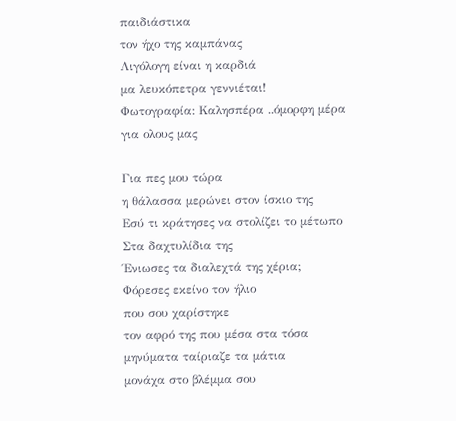παιδιάστικα
τον ήχο της καμπάνας
Λιγόλογη είναι η καρδιά
μα λευκόπετρα γεννιέται!
Φωτογραφία: Καλησπέρα ..όμορφη μέρα για ολους μας

Για πες μου τώρα
η θάλασσα μερώνει στον ίσκιο της
Εσύ τι κράτησες να στολίζει το μέτωπο
Στα δαχτυλίδια της
Ένιωσες τα διαλεχτά της χέρια;
Φόρεσες εκείνο τον ήλιο
που σου χαρίστηκε
τον αφρό της που μέσα στα τόσα
μηνύματα ταίριαζε τα μάτια
μονάχα στο βλέμμα σου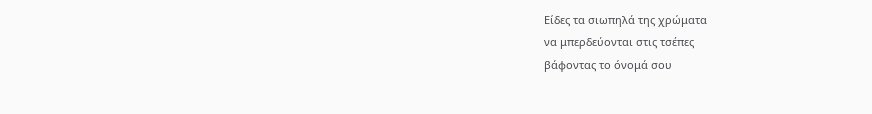Είδες τα σιωπηλά της χρώματα
να μπερδεύονται στις τσέπες
βάφοντας το όνομά σου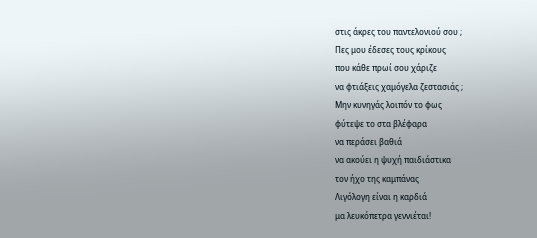στις άκρες του παντελονιού σου ;
Πες μου έδεσες τους κρίκους
που κάθε πρωί σου χάριζε
να φτιάξεις χαμόγελα ζεστασιάς ;
Μην κυνηγάς λοιπόν το φως
φύτεψε το στα βλέφαρα
να περάσει βαθιά
να ακούει η ψυχή παιδιάστικα
τον ήχο της καμπάνας
Λιγόλογη είναι η καρδιά
μα λευκόπετρα γεννιέται!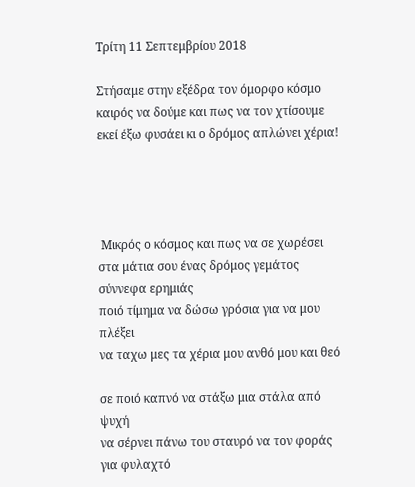Τρίτη 11 Σεπτεμβρίου 2018

Στήσαμε στην εξέδρα τον όμορφο κόσμο
καιρός να δούμε και πως να τον χτίσουμε
εκεί έξω φυσάει κι ο δρόμος απλώνει χέρια!




 Μικρός ο κόσμος και πως να σε χωρέσει
στα μάτια σου ένας δρόμος γεμάτος σύννεφα ερημιάς
ποιό τίμημα να δώσω γρόσια για να μου πλέξει
να ταχω μες τα χέρια μου ανθό μου και θεό

σε ποιό καπνό να στάξω μια στάλα από ψυχή
να σέρνει πάνω του σταυρό να τον φοράς για φυλαχτό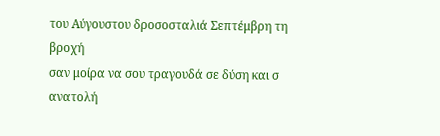του Αύγουστου δροσοσταλιά Σεπτέμβρη τη βροχή
σαν μοίρα να σου τραγουδά σε δύση και σ ανατολή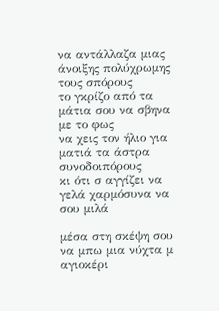να αντάλλαζα μιας άνοιξης πολύχρωμης τους σπόρους
το γκρίζο από τα μάτια σου να σβηνα με το φως
να χεις τον ήλιο για ματιά τα άστρα συνοδοιπόρους
κι ότι σ αγγίζει να γελά χαρμόσυνα να σου μιλά

μέσα στη σκέψη σου να μπω μια νύχτα μ αγιοκέρι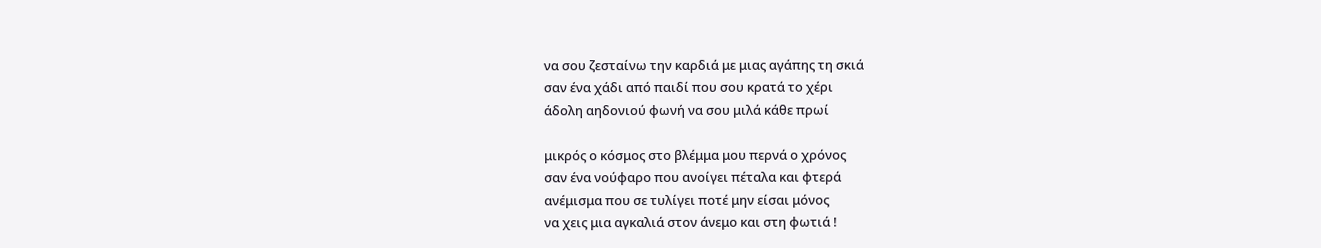να σου ζεσταίνω την καρδιά με μιας αγάπης τη σκιά
σαν ένα χάδι από παιδί που σου κρατά το χέρι
άδολη αηδονιού φωνή να σου μιλά κάθε πρωί

μικρός ο κόσμος στο βλέμμα μου περνά ο χρόνος
σαν ένα νούφαρο που ανοίγει πέταλα και φτερά
ανέμισμα που σε τυλίγει ποτέ μην είσαι μόνος
να χεις μια αγκαλιά στον άνεμο και στη φωτιά !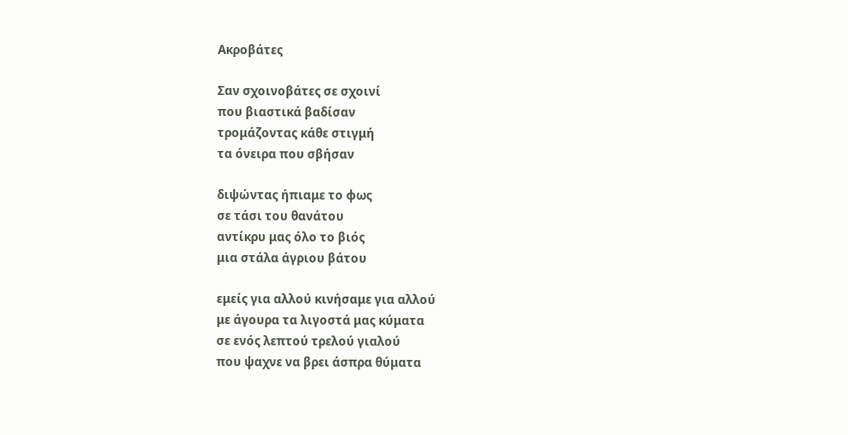Ακροβάτες

Σαν σχοινοβάτες σε σχοινί
που βιαστικά βαδίσαν
τρομάζοντας κάθε στιγμή
τα όνειρα που σβήσαν

διψώντας ήπιαμε το φως
σε τάσι του θανάτου
αντίκρυ μας όλο το βιός
μια στάλα άγριου βάτου

εμείς για αλλού κινήσαμε για αλλού
με άγουρα τα λιγοστά μας κύματα
σε ενός λεπτού τρελού γιαλού
που ψαχνε να βρει άσπρα θύματα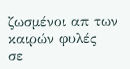ζωσμένοι απ των καιρών φυλές
σε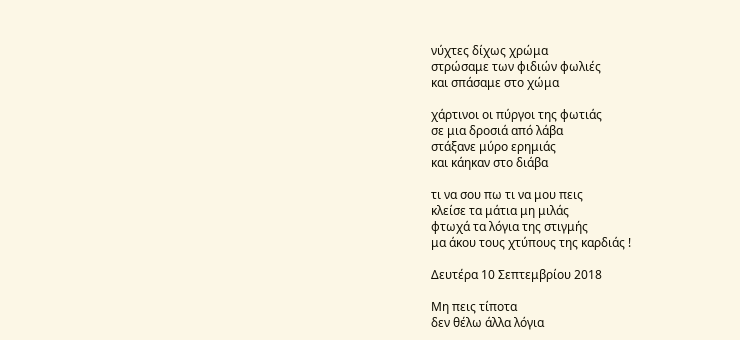νύχτες δίχως χρώμα
στρώσαμε των φιδιών φωλιές
και σπάσαμε στο χώμα

χάρτινοι οι πύργοι της φωτιάς
σε μια δροσιά από λάβα
στάξανε μύρο ερημιάς
και κάηκαν στο διάβα

τι να σου πω τι να μου πεις
κλείσε τα μάτια μη μιλάς
φτωχά τα λόγια της στιγμής
μα άκου τους χτύπους της καρδιάς !

Δευτέρα 10 Σεπτεμβρίου 2018

Μη πεις τίποτα
δεν θέλω άλλα λόγια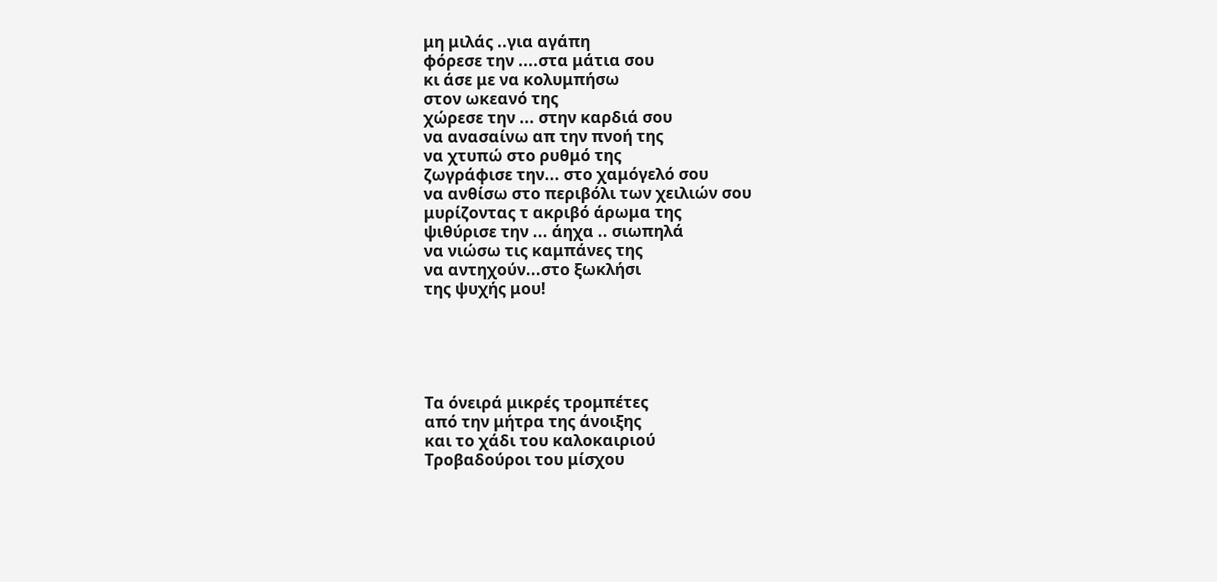μη μιλάς ..για αγάπη
φόρεσε την ....στα μάτια σου
κι άσε με να κολυμπήσω
στον ωκεανό της
χώρεσε την ... στην καρδιά σου
να ανασαίνω απ την πνοή της
να χτυπώ στο ρυθμό της
ζωγράφισε την... στο χαμόγελό σου
να ανθίσω στο περιβόλι των χειλιών σου
μυρίζοντας τ ακριβό άρωμα της
ψιθύρισε την ... άηχα .. σιωπηλά
να νιώσω τις καμπάνες της
να αντηχούν...στο ξωκλήσι
της ψυχής μου!





Τα όνειρά μικρές τρομπέτες
από την μήτρα της άνοιξης
και το χάδι του καλοκαιριού
Τροβαδούροι του μίσχου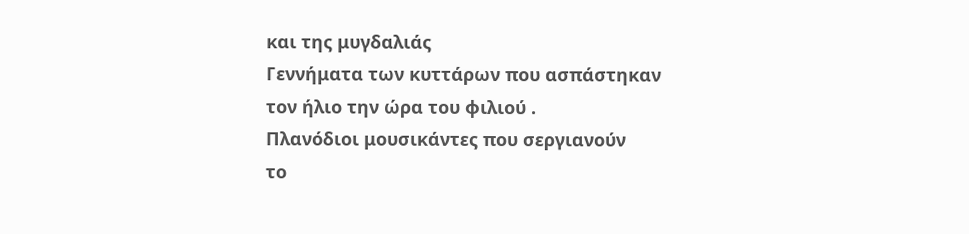και της μυγδαλιάς
Γεννήματα των κυττάρων που ασπάστηκαν
τον ήλιο την ώρα του φιλιού .
Πλανόδιοι μουσικάντες που σεργιανούν
το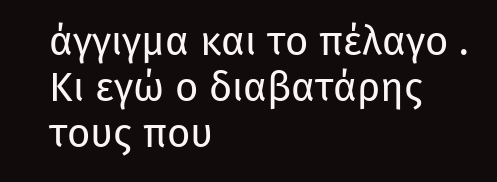άγγιγμα και το πέλαγο .
Κι εγώ ο διαβατάρης τους που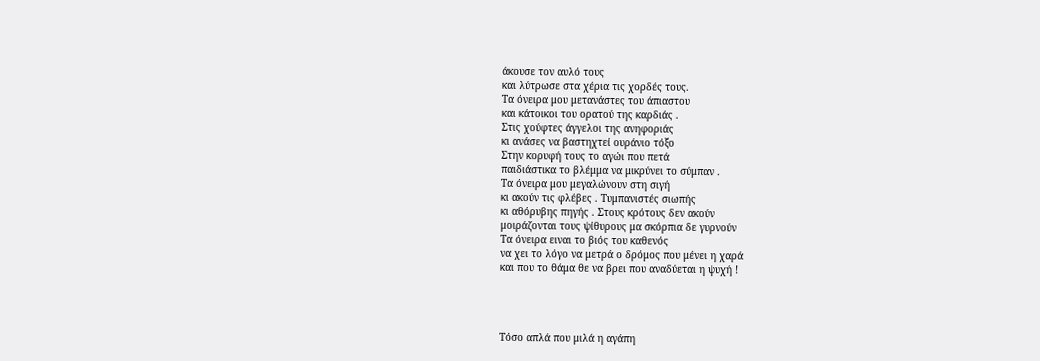άκουσε τον αυλό τους
και λύτρωσε στα χέρια τις χορδές τους.
Τα όνειρα μου μετανάστες του άπιαστου
και κάτοικοι του ορατού της καρδιάς .
Στις χούφτες άγγελοι της ανηφοριάς
κι ανάσες να βαστηχτεί ουράνιο τόξο
Στην κορυφή τους το αγώι που πετά
παιδιάστικα το βλέμμα να μικρύνει το σύμπαν .
Τα όνειρα μου μεγαλώνουν στη σιγή
κι ακούν τις φλέβες . Τυμπανιστές σιωπής
κι αθόρυβης πηγής . Στους κρότους δεν ακούν
μοιράζονται τους ψίθυρους μα σκόρπια δε γυρνούν
Τα όνειρα ειναι το βιός του καθενός
να χει το λόγο να μετρά ο δρόμος που μένει η χαρά
και που το θάμα θε να βρει που αναδύεται η ψυχή !




Τόσο απλά που μιλά η αγάπη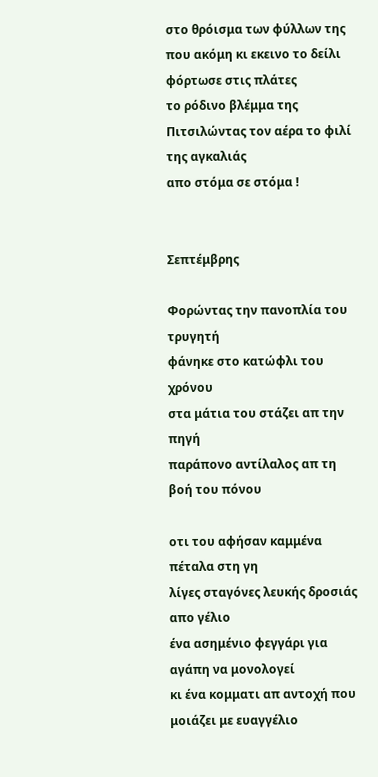στο θρόισμα των φύλλων της
που ακόμη κι εκεινο το δείλι
φόρτωσε στις πλάτες
το ρόδινο βλέμμα της
Πιτσιλώντας τον αέρα το φιλί
της αγκαλιάς
απο στόμα σε στόμα !


Σεπτέμβρης

Φορώντας την πανοπλία του τρυγητή
φάνηκε στο κατώφλι του χρόνου
στα μάτια του στάζει απ την πηγή
παράπονο αντίλαλος απ τη βοή του πόνου

οτι του αφήσαν καμμένα πέταλα στη γη
λίγες σταγόνες λευκής δροσιάς απο γέλιο
ένα ασημένιο φεγγάρι για αγάπη να μονολογεί
κι ένα κομματι απ αντοχή που μοιάζει με ευαγγέλιο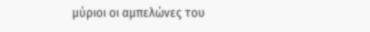μύριοι οι αμπελώνες του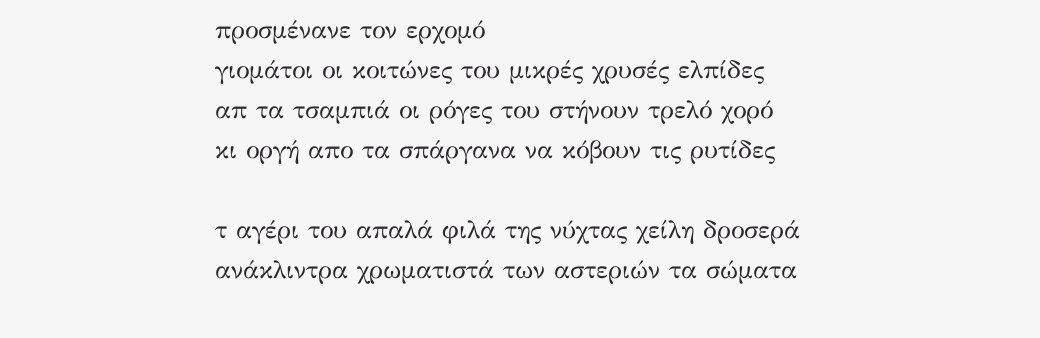προσμένανε τον ερχομό
γιομάτοι οι κοιτώνες του μικρές χρυσές ελπίδες
απ τα τσαμπιά οι ρόγες του στήνουν τρελό χορό
κι οργή απο τα σπάργανα να κόβουν τις ρυτίδες

τ αγέρι του απαλά φιλά της νύχτας χείλη δροσερά
ανάκλιντρα χρωματιστά των αστεριών τα σώματα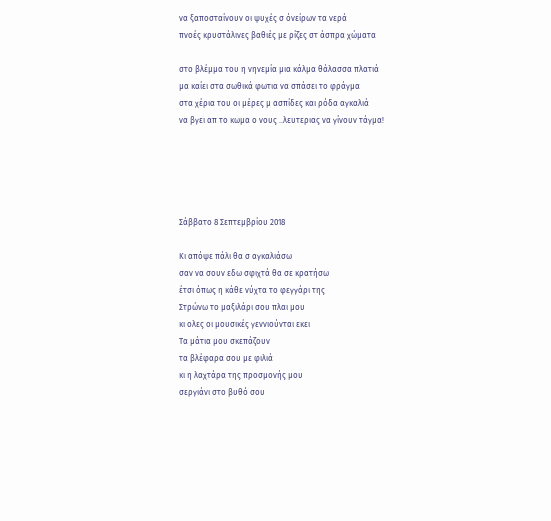να ξαποσταίνουν οι ψυχές σ όνείρων τα νερά
πνοές κρυστάλινες βαθιές με ρίζες στ άσπρα χώματα

στο βλέμμα του η νηνεμία μια κάλμα θάλασσα πλατιά
μα καίει στα σωθικά φωτια να σπάσει το φράγμα
στα χέρια του οι μέρες μ ασπίδες και ρόδα αγκαλιά
να βγει απ το κωμα ο νους ..λευτεριας να γίνουν τάγμα!





Σάββατο 8 Σεπτεμβρίου 2018

Κι απόψε πάλι θα σ αγκαλιάσω
σαν να σουν εδω σφιχτά θα σε κρατήσω
έτσι όπως η κάθε νύχτα το φεγγάρι της
Στρώνω το μαξιλάρι σου πλαι μου
κι ολες οι μουσικές γεννιούνται εκει
Τα μάτια μου σκεπάζουν
τα βλέφαρα σου με φιλιά
κι η λαχτάρα της προσμονής μου
σεργιάνι στο βυθό σου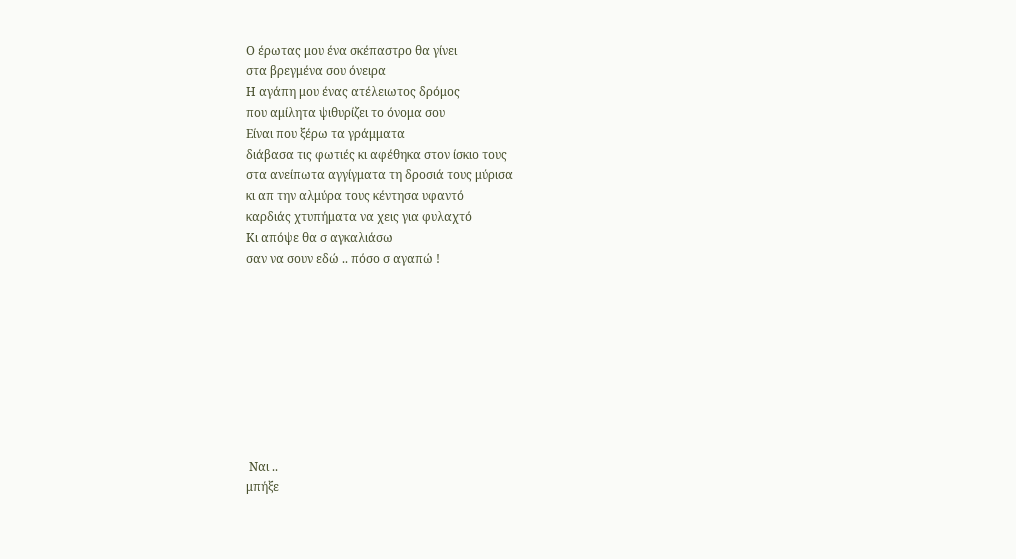Ο έρωτας μου ένα σκέπαστρο θα γίνει
στα βρεγμένα σου όνειρα
Η αγάπη μου ένας ατέλειωτος δρόμος
που αμίλητα ψιθυρίζει το όνομα σου
Είναι που ξέρω τα γράμματα
διάβασα τις φωτιές κι αφέθηκα στον ίσκιο τους
στα ανείπωτα αγγίγματα τη δροσιά τους μύρισα
κι απ την αλμύρα τους κέντησα υφαντό
καρδιάς χτυπήματα να χεις για φυλαχτό
Κι απόψε θα σ αγκαλιάσω
σαν να σουν εδώ .. πόσο σ αγαπώ !









 Ναι ..
μπήξε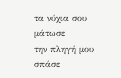τα νύχια σου
μάτωσε
την πληγή μου
σπάσε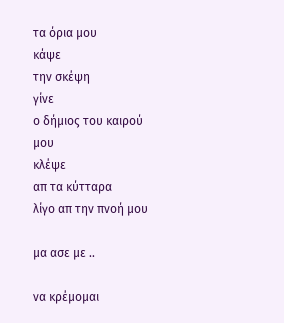τα όρια μου
κάψε
την σκέψη
γίνε
ο δήμιος του καιρού μου
κλέψε
απ τα κύτταρα
λίγο απ την πνοή μου

μα ασε με ..

να κρέμομαι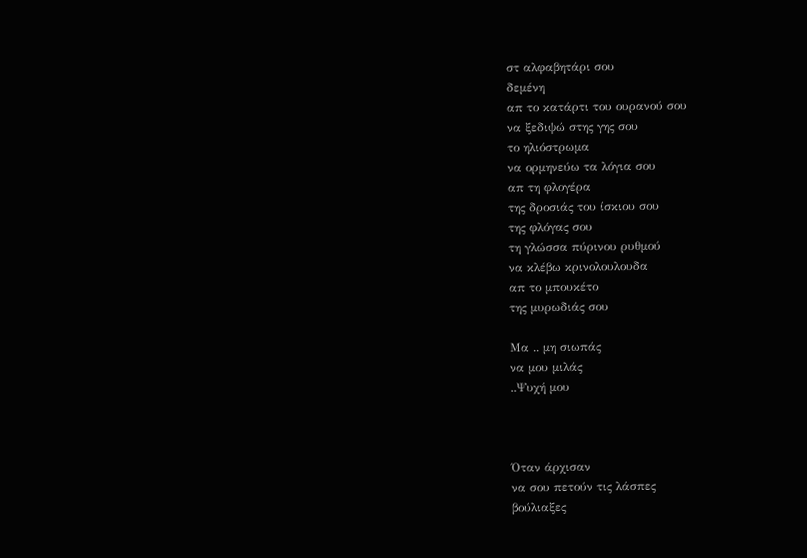στ αλφαβητάρι σου
δεμένη
απ το κατάρτι του ουρανού σου
να ξεδιψώ στης γης σου
το ηλιόστρωμα
να ορμηνεύω τα λόγια σου
απ τη φλογέρα
της δροσιάς του ίσκιου σου
της φλόγας σου
τη γλώσσα πύρινου ρυθμού
να κλέβω κρινολουλουδα
απ το μπουκέτο
της μυρωδιάς σου

Μα .. μη σιωπάς
να μου μιλάς
..Ψυχή μου



Όταν άρχισαν
να σου πετούν τις λάσπες
βούλιαξες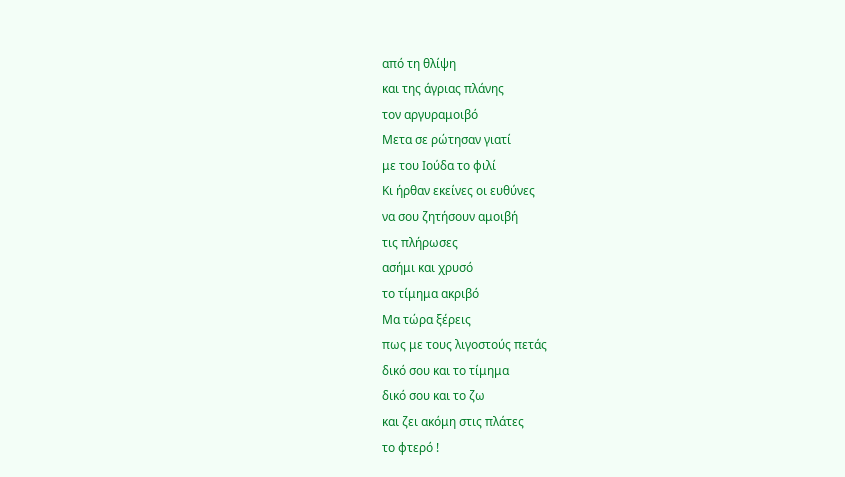από τη θλίψη
και της άγριας πλάνης
τον αργυραμοιβό
Μετα σε ρώτησαν γιατί
με του Ιούδα το φιλί
Κι ήρθαν εκείνες οι ευθύνες
να σου ζητήσουν αμοιβή
τις πλήρωσες
ασήμι και χρυσό
το τίμημα ακριβό
Μα τώρα ξέρεις
πως με τους λιγοστούς πετάς
δικό σου και το τίμημα
δικό σου και το ζω
και ζει ακόμη στις πλάτες
το φτερό !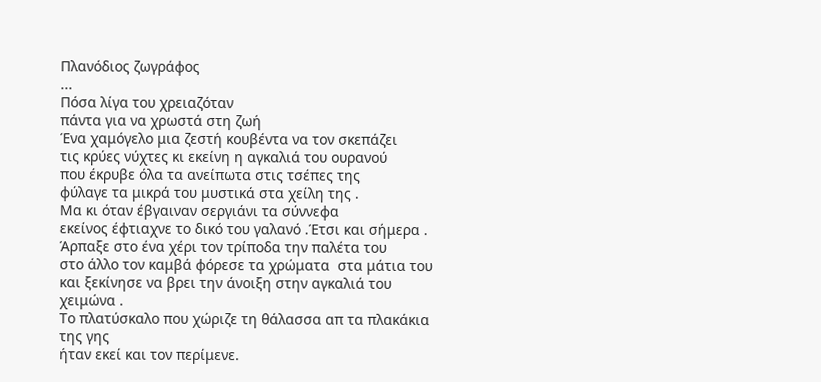Πλανόδιος ζωγράφος
...
Πόσα λίγα του χρειαζόταν
πάντα για να χρωστά στη ζωή
Ένα χαμόγελο μια ζεστή κουβέντα να τον σκεπάζει
τις κρύες νύχτες κι εκείνη η αγκαλιά του ουρανού
που έκρυβε όλα τα ανείπωτα στις τσέπες της
φύλαγε τα μικρά του μυστικά στα χείλη της .
Μα κι όταν έβγαιναν σεργιάνι τα σύννεφα
εκείνος έφτιαχνε το δικό του γαλανό .Έτσι και σήμερα .
Άρπαξε στο ένα χέρι τον τρίποδα την παλέτα του
στο άλλο τον καμβά φόρεσε τα χρώματα  στα μάτια του
και ξεκίνησε να βρει την άνοιξη στην αγκαλιά του χειμώνα .
Το πλατύσκαλο που χώριζε τη θάλασσα απ τα πλακάκια της γης
ήταν εκεί και τον περίμενε.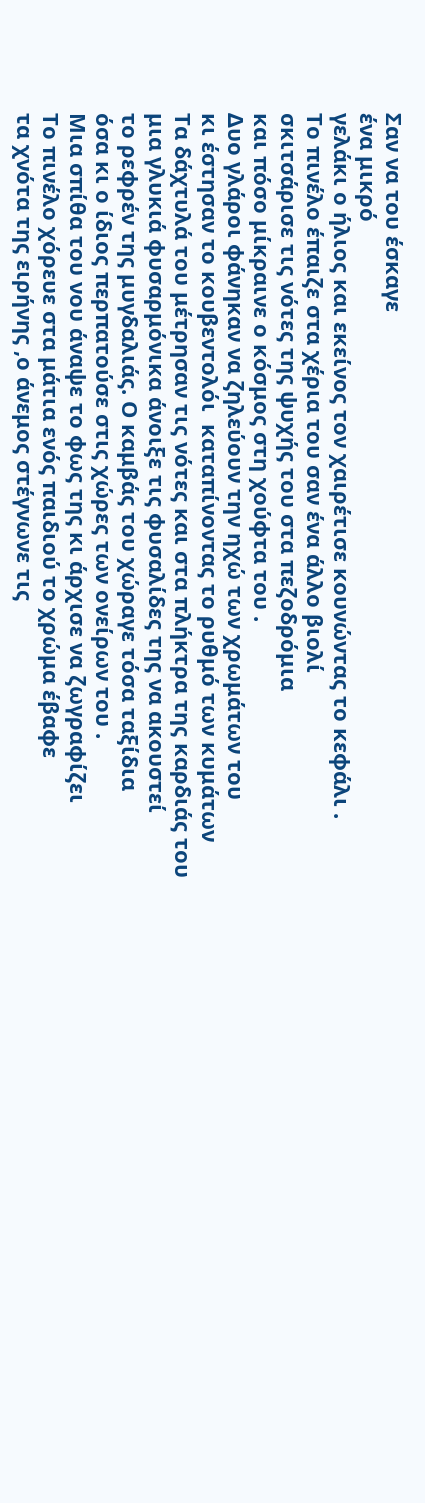Σαν να του έσκαγε
ένα μικρό
γελάκι ο ήλιος και εκείνος τον χαιρέτισε κουνώντας το κεφάλι .
Το πινέλο έπαιζε στα χέρια του σαν ένα άλλο βιολί
σκιτσάρισε τις νότες της ψυχής του στα πεζοδρόμια
και πόσο μίκραινε ο κόσμος στη χούφτα του .
Δυο γλάροι φάνηκαν να ζηλεύουν την ηχώ των χρωμάτων του
κι έστησαν το κουβεντολόι  καταπίνοντας το ρυθμό των κυμάτων
Τα δάχτυλά του μέτρησαν τις νότες και στα πλήκτρα της καρδιάς του
μια γλυκιά φυσαρμόνικα άνοιξε τις φυσαλίδες της να ακουστεί
το ρεφρέν της μυγδαλιάς. Ο καμβάς του χώραγε τόσα ταξίδια
όσα κι ο ίδιος περπατούσε στις χώρες των ονείρων του .
Μια σπίθα του νου άναψε το φως της κι άρχισε να ζωγραφίζει
Το πινέλο χόρευε στα μάτια ενός παιδιού το χρώμα έβαφε
τα χνότα της ειρήνης ,ο άνεμος στέγνωνε τις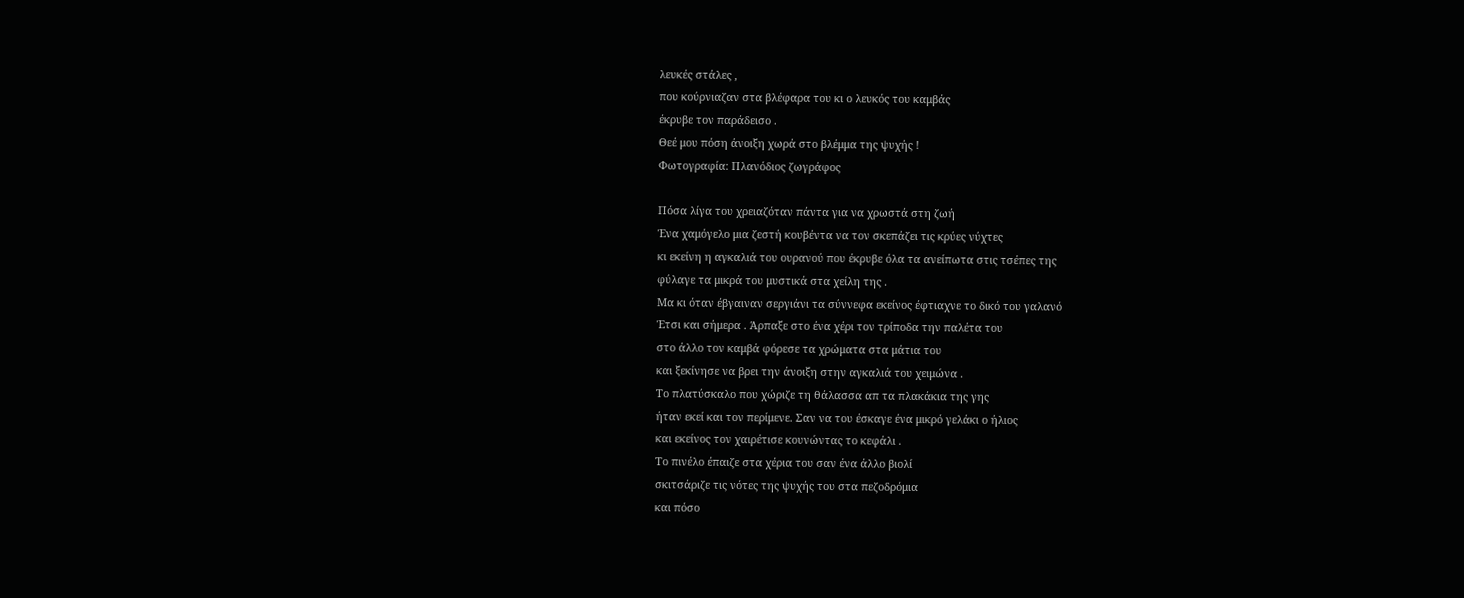λευκές στάλες ,
που κούρνιαζαν στα βλέφαρα του κι ο λευκός του καμβάς
έκρυβε τον παράδεισο .
Θεέ μου πόση άνοιξη χωρά στο βλέμμα της ψυχής !
Φωτογραφία: Πλανόδιος ζωγράφος

Πόσα λίγα του χρειαζόταν πάντα για να χρωστά στη ζωή
Ένα χαμόγελο μια ζεστή κουβέντα να τον σκεπάζει τις κρύες νύχτες
κι εκείνη η αγκαλιά του ουρανού που έκρυβε όλα τα ανείπωτα στις τσέπες της
φύλαγε τα μικρά του μυστικά στα χείλη της .
Μα κι όταν έβγαιναν σεργιάνι τα σύννεφα εκείνος έφτιαχνε το δικό του γαλανό
Έτσι και σήμερα . Άρπαξε στο ένα χέρι τον τρίποδα την παλέτα του
στο άλλο τον καμβά φόρεσε τα χρώματα στα μάτια του
και ξεκίνησε να βρει την άνοιξη στην αγκαλιά του χειμώνα .
Το πλατύσκαλο που χώριζε τη θάλασσα απ τα πλακάκια της γης
ήταν εκεί και τον περίμενε. Σαν να του έσκαγε ένα μικρό γελάκι ο ήλιος
και εκείνος τον χαιρέτισε κουνώντας το κεφάλι .
Το πινέλο έπαιζε στα χέρια του σαν ένα άλλο βιολί
σκιτσάριζε τις νότες της ψυχής του στα πεζοδρόμια
και πόσο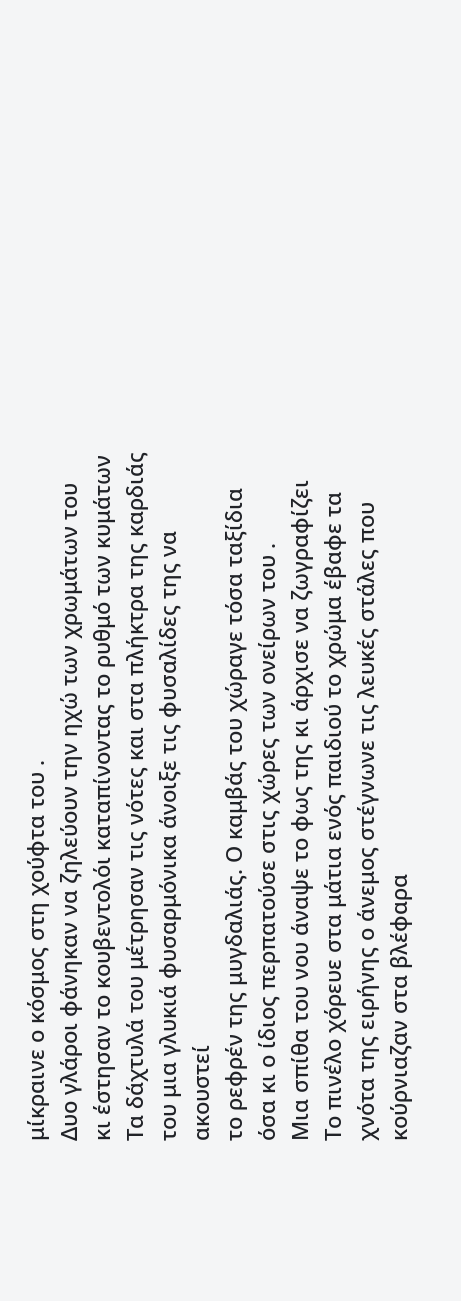μίκραινε ο κόσμος στη χούφτα του .
Δυο γλάροι φάνηκαν να ζηλεύουν την ηχώ των χρωμάτων του
κι έστησαν το κουβεντολόι καταπίνοντας το ρυθμό των κυμάτων
Τα δάχτυλά του μέτρησαν τις νότες και στα πλήκτρα της καρδιάς του μια γλυκιά φυσαρμόνικα άνοιξε τις φυσαλίδες της να ακουστεί
το ρεφρέν της μυγδαλιάς. Ο καμβάς του χώραγε τόσα ταξίδια
όσα κι ο ίδιος περπατούσε στις χώρες των ονείρων του .
Μια σπίθα του νου άναψε το φως της κι άρχισε να ζωγραφίζει
Το πινέλο χόρευε στα μάτια ενός παιδιού το χρώμα έβαφε τα χνότα της ειρήνης ο άνεμος στέγνωνε τις λευκές στάλες που κούρνιαζαν στα βλέφαρα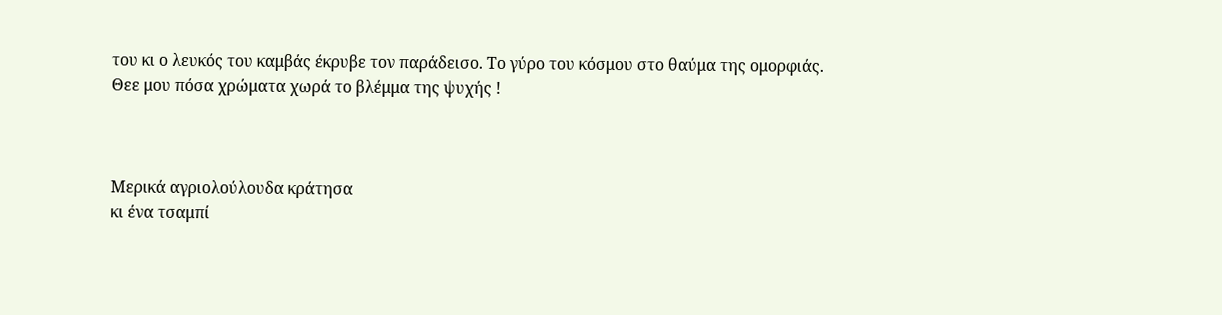του κι ο λευκός του καμβάς έκρυβε τον παράδεισο. Το γύρο του κόσμου στο θαύμα της ομορφιάς.
Θεε μου πόσα χρώματα χωρά το βλέμμα της ψυχής !



Μερικά αγριολούλουδα κράτησα
κι ένα τσαμπί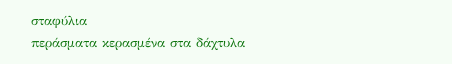σταφύλια
περάσματα κερασμένα στα δάχτυλα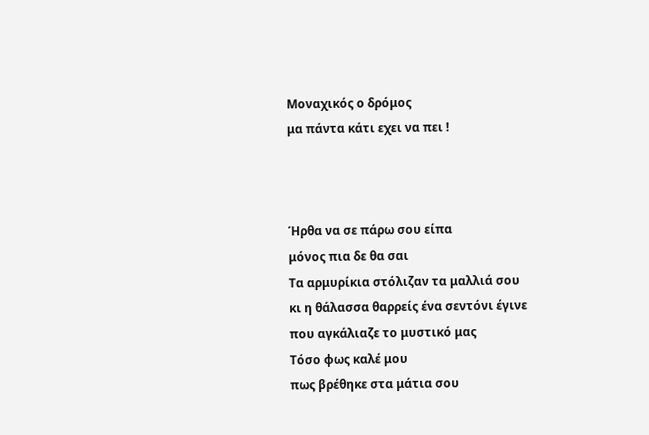Μοναχικός ο δρόμος
μα πάντα κάτι εχει να πει !



Ήρθα να σε πάρω σου είπα
μόνος πια δε θα σαι
Τα αρμυρίκια στόλιζαν τα μαλλιά σου
κι η θάλασσα θαρρείς ένα σεντόνι έγινε
που αγκάλιαζε το μυστικό μας
Τόσο φως καλέ μου
πως βρέθηκε στα μάτια σου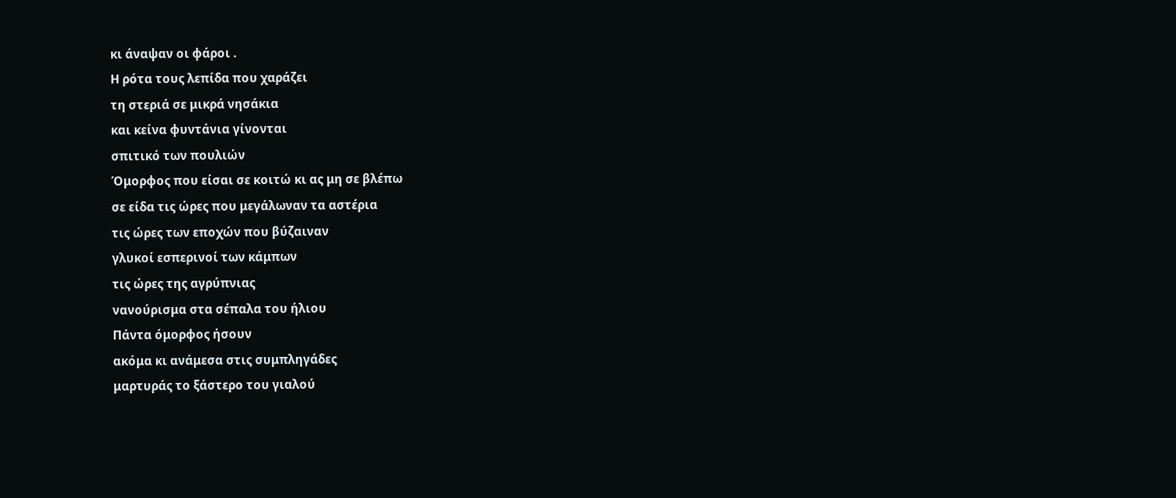κι άναψαν οι φάροι .
Η ρότα τους λεπίδα που χαράζει
τη στεριά σε μικρά νησάκια
και κείνα φυντάνια γίνονται
σπιτικό των πουλιών
Όμορφος που είσαι σε κοιτώ κι ας μη σε βλέπω
σε είδα τις ώρες που μεγάλωναν τα αστέρια
τις ώρες των εποχών που βύζαιναν
γλυκοί εσπερινοί των κάμπων
τις ώρες της αγρύπνιας
νανούρισμα στα σέπαλα του ήλιου
Πάντα όμορφος ήσουν
ακόμα κι ανάμεσα στις συμπληγάδες
μαρτυράς το ξάστερο του γιαλού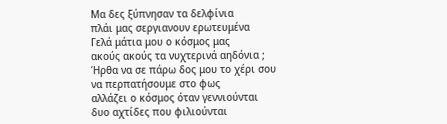Μα δες ξύπνησαν τα δελφίνια
πλάι μας σεργιανουν ερωτευμένα
Γελά μάτια μου ο κόσμος μας
ακούς ακούς τα νυχτερινά αηδόνια ;
Ήρθα να σε πάρω δος μου το χέρι σου
να περπατήσουμε στο φως
αλλάζει ο κόσμος όταν γεννιούνται
δυο αχτίδες που φιλιούνται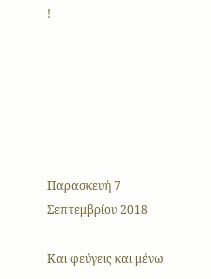!






Παρασκευή 7 Σεπτεμβρίου 2018

Και φεύγεις και μένω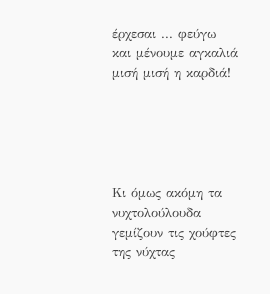έρχεσαι ... φεύγω
και μένουμε αγκαλιά
μισή μισή η καρδιά!





Κι όμως ακόμη τα νυχτολούλουδα
γεμίζουν τις χούφτες της νύχτας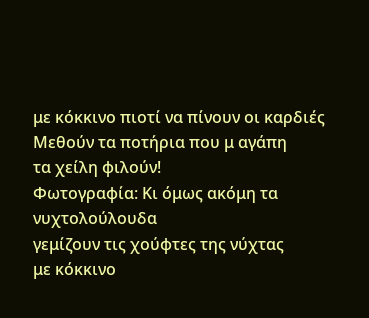με κόκκινο πιοτί να πίνουν οι καρδιές
Μεθούν τα ποτήρια που μ αγάπη
τα χείλη φιλούν!
Φωτογραφία: Κι όμως ακόμη τα νυχτολούλουδα
γεμίζουν τις χούφτες της νύχτας
με κόκκινο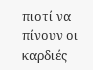πιοτί να πίνουν οι καρδιές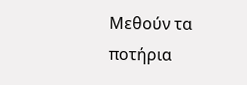Μεθούν τα ποτήρια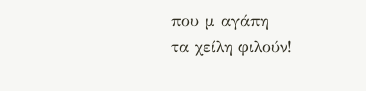που μ αγάπη
τα χείλη φιλούν!